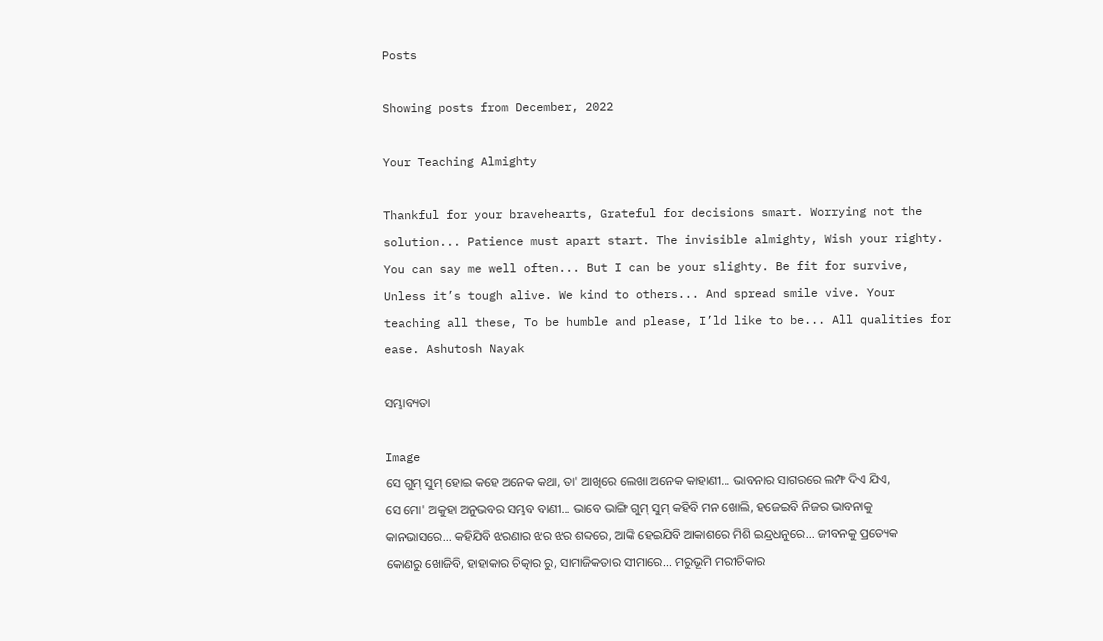Posts

Showing posts from December, 2022

Your Teaching Almighty

Thankful for your bravehearts, Grateful for decisions smart. Worrying not the solution... Patience must apart start. The invisible almighty, Wish your righty. You can say me well often... But I can be your slighty. Be fit for survive, Unless it’s tough alive. We kind to others... And spread smile vive. Your teaching all these, To be humble and please, I’ld like to be... All qualities for ease. Ashutosh Nayak

ସମ୍ଭାବ୍ୟତା

Image
ସେ ଗୁମ୍ ସୁମ୍ ହୋଇ କହେ ଅନେକ କଥା, ତା' ଆଖିରେ ଲେଖା ଅନେକ କାହାଣୀ... ଭାବନାର ସାଗରରେ ଲମ୍ଫ ଦିଏ ଯିଏ, ସେ ମୋ' ଅକୁହା ଅନୁଭବର ସମ୍ଭବ ବାଣୀ... ଭାବେ ଭାଙ୍ଗି ଗୁମ୍ ସୁମ୍ କହିବି ମନ ଖୋଲି, ହଜେଇବି ନିଜର ଭାବନାକୁ କାନଭାସରେ... କହିଯିବି ଝରଣାର ଝର ଝର ଶବ୍ଦରେ, ଆଙ୍କି ହେଇଯିବି ଆକାଶରେ ମିଶି ଇନ୍ଦ୍ରଧନୁରେ... ଜୀବନକୁ ପ୍ରତ୍ୟେକ କୋଣରୁ ଖୋଜିବି, ହାହାକାର ଚିତ୍କାର ରୁ, ସାମାଜିକତାର ସୀମାରେ... ମରୁଭୂମି ମରୀଚିକାର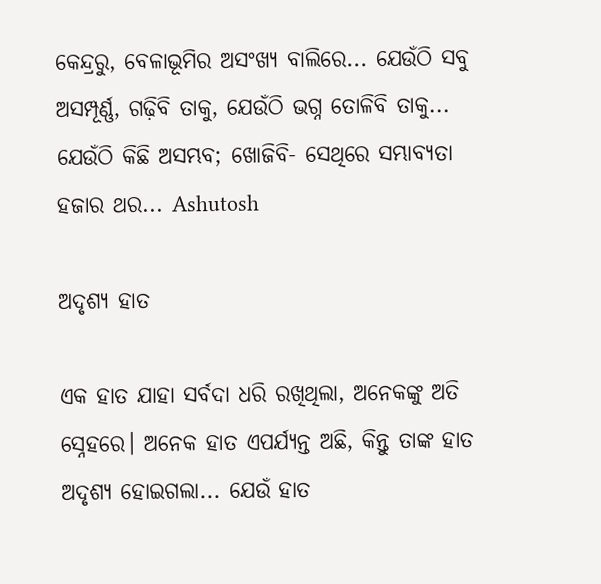କେନ୍ଦ୍ରରୁ, ବେଳାଭୂମିର ଅସଂଖ୍ୟ ବାଲିରେ... ଯେଉଁଠି ସବୁ ଅସମ୍ପୂର୍ଣ୍ଣ, ଗଢ଼ିବି ତାକୁ, ଯେଉଁଠି ଭଗ୍ନ ତୋଳିବି ତାକୁ... ଯେଉଁଠି କିଛି ଅସମ୍ଭବ; ଖୋଜିବି- ସେଥିରେ ସମ୍ଭାବ୍ୟତା ହଜାର ଥର... Ashutosh

ଅଦୃଶ୍ୟ ହାତ

ଏକ ହାତ ଯାହା ସର୍ବଦା ଧରି ରଖିଥିଲା, ଅନେକଙ୍କୁ ଅତି ସ୍ନେହରେ। ଅନେକ ହାତ ଏପର୍ଯ୍ୟନ୍ତ ଅଛି, କିନ୍ତୁ ତାଙ୍କ ହାତ ଅଦୃଶ୍ୟ ହୋଇଗଲା... ଯେଉଁ ହାତ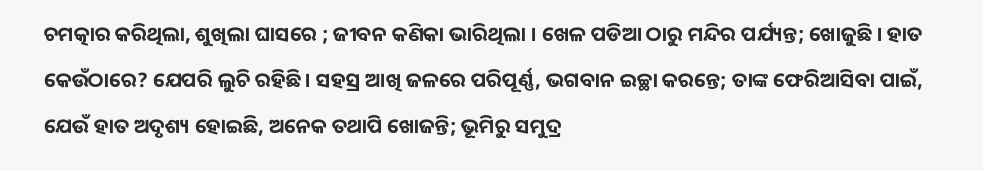ଚମତ୍କାର କରିଥିଲା, ଶୁଖିଲା ଘାସରେ ; ଜୀବନ କଣିକା ଭାରିଥିଲା । ଖେଳ ପଡିଆ ଠାରୁ ମନ୍ଦିର ପର୍ଯ୍ୟନ୍ତ; ଖୋଜୁଛି । ହାତ କେଉଁଠାରେ? ଯେପରି ଲୁଚି ରହିଛି। ସହସ୍ର ଆଖି ଜଳରେ ପରିପୂର୍ଣ୍ଣ, ଭଗବାନ ଇଚ୍ଛା କରନ୍ତେ; ତାଙ୍କ ଫେରିଆସିବା ପାଇଁ, ଯେଉଁ ହାତ ଅଦୃଶ୍ୟ ହୋଇଛି, ଅନେକ ତଥାପି ଖୋଜନ୍ତି; ଭୂମିରୁ ସମୁଦ୍ର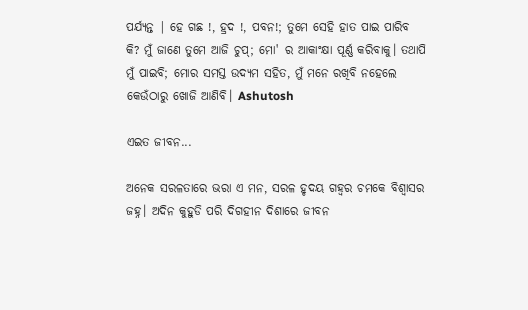ପର୍ଯ୍ୟନ୍ତ | ହେ ଗଛ !, ହ୍ରଦ !, ପବନ!; ତୁମେ ସେହି ହାତ ପାଇ ପାରିବ କି? ମୁଁ ଜାଣେ ତୁମେ ଆଜି ଚୁପ୍; ମୋ' ର ଆକାଂକ୍ଷା ପୂର୍ଣ୍ଣ କରିବାକୁ। ତଥାପି ମୁଁ ପାଇବି; ମୋର ସମସ୍ତ ଉଦ୍ୟମ ସହିତ, ମୁଁ ମନେ ରଖିବି ନହେଲେ କେଉଁଠାରୁ ଖୋଜି ଆଣିବି। Ashutosh

ଏଇତ ଜୀବନ...

ଅନେକ ସରଳତାରେ ଭରା ଏ ମନ, ସରଳ ହୃଦୟ ଗହ୍ଵର ଚମକେ ବିଶ୍ଵାସର ଜହ୍ନ। ଅଦିନ କୁହୁଡି ପରି ଦିଗହୀନ ଦିଶାରେ ଜୀବନ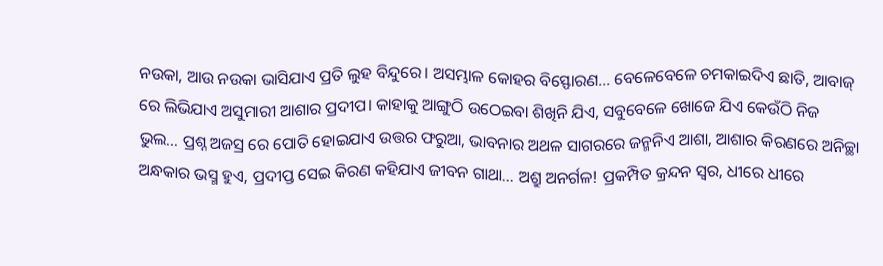ନଉକା, ଆଉ ନଉକା ଭାସିଯାଏ ପ୍ରତି ଲୁହ ବିନ୍ଦୁରେ। ଅସମ୍ଭାଳ କୋହର ବିସ୍ଫୋରଣ... ବେଳେବେଳେ ଚମକାଇଦିଏ ଛାତି, ଆବାଜ୍ ରେ ଲିଭିଯାଏ ଅସୁମାରୀ ଆଶାର ପ୍ରଦୀପ। କାହାକୁ ଆଙ୍ଗୁଠି ଉଠେଇବା ଶିଖିନି ଯିଏ, ସବୁବେଳେ ଖୋଜେ ଯିଏ କେଉଁଠି ନିଜ ଭୁଲ... ପ୍ରଶ୍ନ ଅଜସ୍ର ରେ ପୋତି ହୋଇଯାଏ ଉତ୍ତର ଫରୁଆ, ଭାବନାର ଅଥଳ ସାଗରରେ ଜନ୍ମନିଏ ଆଶା, ଆଶାର କିରଣରେ ଅନିଚ୍ଛା ଅନ୍ଧକାର ଭସ୍ମ ହୁଏ, ପ୍ରଦୀପ୍ତ ସେଇ କିରଣ କହିଯାଏ ଜୀବନ ଗାଥା... ଅଶ୍ରୁ ଅନର୍ଗଳ! ପ୍ରକମ୍ପିତ କ୍ରନ୍ଦନ ସ୍ବର, ଧୀରେ ଧୀରେ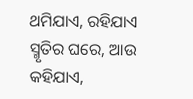ଥମିଯାଏ, ରହିଯାଏ ସ୍ମୃତିର ଘରେ, ଆଉ କହିଯାଏ,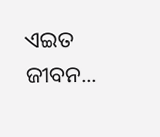ଏଇତ ଜୀବନ...